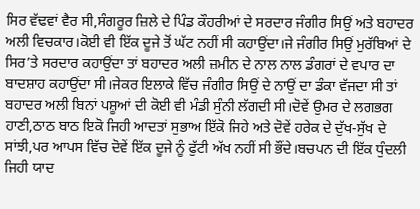ਸਿਰ ਵੱਢਵਾਂ ਵੈਰ ਸੀ,ਸੰਗਰੂਰ ਜ਼ਿਲੇ ਦੇ ਪਿੰਡ ਕੌਹਰੀਆਂ ਦੇ ਸਰਦਾਰ ਜੰਗੀਰ ਸਿਉਂ ਅਤੇ ਬਹਾਦਰ ਅਲੀ ਵਿਚਕਾਰ।ਕੋਈ ਵੀ ਇੱਕ ਦੂਜੇ ਤੋਂ ਘੱਟ ਨਹੀਂ ਸੀ ਕਹਾਉਂਦਾ।ਜੇ ਜੰਗੀਰ ਸਿਉਂ ਮੁਰੱਬਿਆਂ ਦੇ ਸਿਰ’ਤੇ ਸਰਦਾਰ ਕਹਾਉਂਦਾ ਤਾਂ ਬਹਾਦਰ ਅਲੀ ਜ਼ਮੀਨ ਦੇ ਨਾਲ ਨਾਲ ਡੰਗਰਾਂ ਦੇ ਵਪਾਰ ਦਾ ਬਾਦਸ਼ਾਹ ਕਹਾਉਂਦਾ ਸੀ।ਜੇਕਰ ਇਲਾਕੇ ਵਿੱਚ ਜੰਗੀਰ ਸਿਉਂ ਦੇ ਨਾਉਂ ਦਾ ਡੰਕਾ ਵੱਜਦਾ ਸੀ ਤਾਂ ਬਹਾਦਰ ਅਲੀ ਬਿਨਾਂ ਪਸ਼ੂਆਂ ਦੀ ਕੋਈ ਵੀ ਮੰਡੀ ਸੁੰਨੀ ਲੱਗਦੀ ਸੀ।ਦੋਵੇਂ ਉਮਰ ਦੇ ਲਗਭਗ ਹਾਣੀ,ਠਾਠ ਬਾਠ ਇਕੋ ਜਿਹੀ ਆਦਤਾਂ ਸੁਭਾਅ ਇੱਕੋ ਜਿਹੇ ਅਤੇ ਦੋਵੇਂ ਹਰੇਕ ਦੇ ਦੁੱਖ-ਸੁੱਖ ਦੇ ਸਾਂਝੀ,ਪਰ ਆਪਸ ਵਿੱਚ ਦੋਵੇਂ ਇੱਕ ਦੂਜੇ ਨੂੰ ਫੁੱਟੀ ਅੱਖ ਨਹੀਂ ਸੀ ਭੌਂਦੇ।ਬਚਪਨ ਦੀ ਇੱਕ ਧੁੰਦਲੀ ਜਿਹੀ ਯਾਦ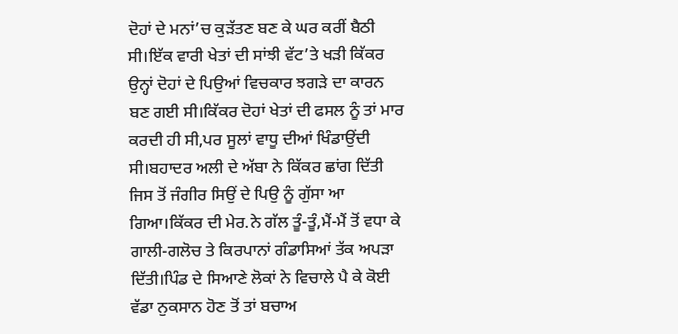ਦੋਹਾਂ ਦੇ ਮਨਾਂ’ਚ ਕੁੜੱਤਣ ਬਣ ਕੇ ਘਰ ਕਰੀਂ ਬੈਠੀ ਸੀ।ਇੱਕ ਵਾਰੀ ਖੇਤਾਂ ਦੀ ਸਾਂਝੀ ਵੱਟ’ਤੇ ਖੜੀ ਕਿੱਕਰ ਉਨ੍ਹਾਂ ਦੋਹਾਂ ਦੇ ਪਿਉਆਂ ਵਿਚਕਾਰ ਝਗੜੇ ਦਾ ਕਾਰਨ ਬਣ ਗਈ ਸੀ।ਕਿੱਕਰ ਦੋਹਾਂ ਖੇਤਾਂ ਦੀ ਫਸਲ ਨੂੰ ਤਾਂ ਮਾਰ ਕਰਦੀ ਹੀ ਸੀ,ਪਰ ਸੂਲਾਂ ਵਾਧੂ ਦੀਆਂ ਖਿੰਡਾਉਂਦੀ ਸੀ।ਬਹਾਦਰ ਅਲੀ ਦੇ ਅੱਬਾ ਨੇ ਕਿੱਕਰ ਛਾਂਗ ਦਿੱਤੀ ਜਿਸ ਤੋਂ ਜੰਗੀਰ ਸਿਉਂ ਦੇ ਪਿਉ ਨੂੰ ਗੁੱਸਾ ਆ ਗਿਆ।ਕਿੱਕਰ ਦੀ ਮੇਰ.ਨੇ ਗੱਲ ਤੂੰ-ਤੂੰ,ਮੈਂ-ਮੈਂ ਤੋਂ ਵਧਾ ਕੇ ਗਾਲੀ-ਗਲੋਚ ਤੇ ਕਿਰਪਾਨਾਂ ਗੰਡਾਸਿਆਂ ਤੱਕ ਅਪੜਾ ਦਿੱਤੀ।ਪਿੰਡ ਦੇ ਸਿਆਣੇ ਲੋਕਾਂ ਨੇ ਵਿਚਾਲੇ ਪੈ ਕੇ ਕੋਈ ਵੱਡਾ ਨੁਕਸਾਨ ਹੋਣ ਤੋਂ ਤਾਂ ਬਚਾਅ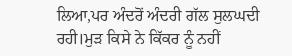ਲਿਆ,ਪਰ ਅੰਦਰੋਂ ਅੰਦਰੀ ਗੱਲ ਸੁਲਘਦੀ ਰਹੀ।ਮੁੜ ਕਿਸੇ ਨੇ ਕਿੱਕਰ ਨੂੰ ਨਹੀਂ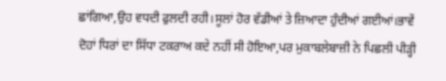ਛਾਂਗਿਆ,ਉਹ ਵਧਦੀ ਫੁਲਦੀ ਰਹੀ।ਸੂਲਾਂ ਹੋਰ ਵੱਡੀਆਂ ਤੇ ਜ਼ਿਆਦਾ ਹੁੰਦੀਆਂ ਗਈਆਂ।ਭਾਵੇਂ ਦੋਹਾਂ ਧਿਰਾਂ ਦਾ ਸਿੱਧਾ ਟਕਰਾਅ ਕਦੇ ਨਹੀਂ ਸੀ ਹੋਇਆ,ਪਰ ਮੁਕਾਬਲੇਬਾਜ਼ੀ ਨੇ ਪਿਛਲੀ ਪੀੜ੍ਹੀ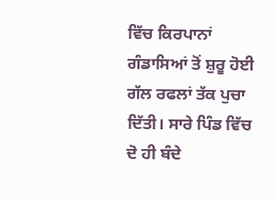ਵਿੱਚ ਕਿਰਪਾਨਾਂ ਗੰਡਾਸਿਆਂ ਤੋਂ ਸ਼ੁਰੂ ਹੋਈ ਗੱਲ ਰਫਲਾਂ ਤੱਕ ਪੁਚਾ ਦਿੱਤੀ। ਸਾਰੇ ਪਿੰਡ ਵਿੱਚ ਦੋ ਹੀ ਬੰਦੇ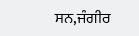ਸਨ,ਜੰਗੀਰ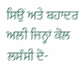ਸਿਉਂ ਅਤੇ ਬਹਾਦਰ ਅਲੀ ਜਿਨ੍ਹਾਂ ਕੋਲ ਲਸੰਸੀ ਦੋ-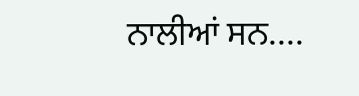ਨਾਲੀਆਂ ਸਨ....